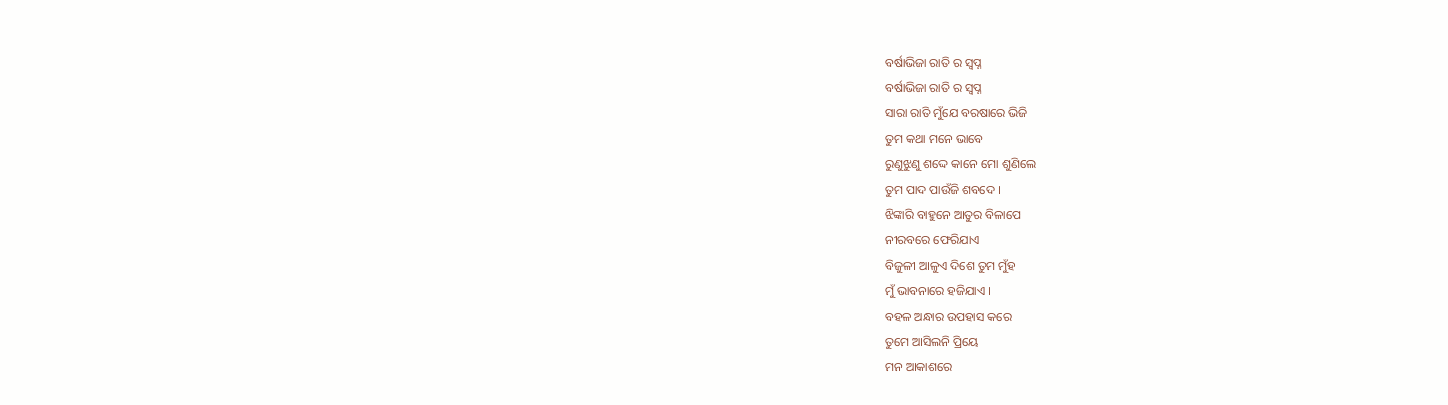ବର୍ଷାଭିଜା ରାତି ର ସ୍ଵପ୍ନ
ବର୍ଷାଭିଜା ରାତି ର ସ୍ଵପ୍ନ
ସାରା ରାତି ମୁଁଯେ ବରଷାରେ ଭିଜି
ତୁମ କଥା ମନେ ଭାବେ
ରୁଣୁଝୁଣୁ ଶଦ୍ଦେ କାନେ ମୋ ଶୁଣିଲେ
ତୁମ ପାଦ ପାଉଁଜି ଶବଦେ ।
ଝିଙ୍କାରି ବାହୁନେ ଆତୁର ବିଳାପେ
ନୀରବରେ ଫେରିଯାଏ
ବିଜୁଳୀ ଆଳୁଏ ଦିଶେ ତୁମ ମୁଁହ
ମୁଁ ଭାବନାରେ ହଜିଯାଏ ।
ବହଳ ଅନ୍ଧାର ଉପହାସ କରେ
ତୁମେ ଆସିଲନି ପ୍ରିୟେ
ମନ ଆକାଶରେ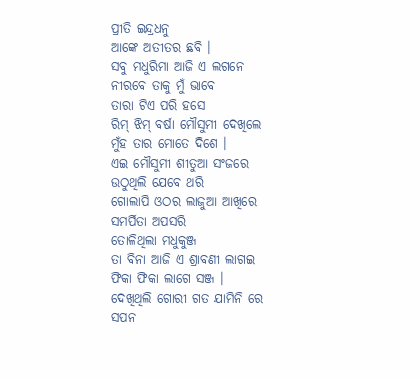ପ୍ରୀତି ଇନ୍ଦ୍ରଧନୁ
ଆଙ୍କେ ଅତୀତର ଛବି ।
ସବୁ ମଧୁରିମା ଆଜି ଏ ଲଗନେ
ନୀରବେ ତାକୁ ମୁଁ ଭାବେ
ତାରା ଟିଏ ପରି ହସେ
ରିମ୍ ଝିମ୍ ବର୍ଷା ମୌସୁମୀ ଦେଖିଲେ
ମୁଁହ ତାର ମୋତେ ଦିଶେ ।
ଏଇ ମୌସୁମୀ ଶୀତୁଆ ସଂଜରେ
ଉଠୁଥିଲି ଯେବେ ଥରି
ଗୋଲାପି ଓଠର ଲାଜୁଆ ଆଖିରେ
ସମର୍ପିତା ଅପସରି
ତୋଳିଥିଲା ମଧୁକୁଞ୍ଜ
ତା ବିନା ଆଜି ଏ ଶ୍ରାବଣୀ ଲାଗଇ
ଫିକା ଫିକା ଲାଗେ ସଞ୍ଜ ।
ଦେଖିଥିଲି ଗୋରୀ ଗତ ଯାମିନି ରେ
ସପନ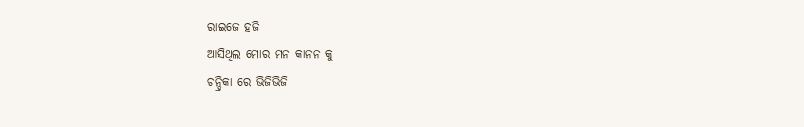ରାଇଜେ ହଜି
ଆସିଥିଲ ମୋର ମନ କାନନ କୁ
ଚନ୍ଦ୍ରିକା ରେ ଭିଜିଭିଜି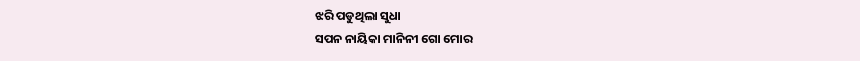ଝରି ପଡୁଥିଲା ସୁଧା
ସପନ ନାୟିକା ମାନିନୀ ଗୋ ମୋର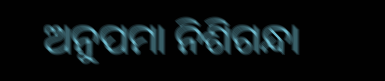ଅନୁପମା ନିଶିଗନ୍ଧା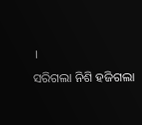।
ସରିଗଲା ନିଶି ହଜିଗଲା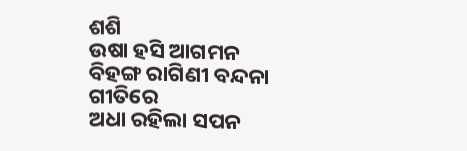ଶଶି
ଉଷା ହସି ଆଗମନ
ବିହଙ୍ଗ ରାଗିଣୀ ବନ୍ଦନା ଗୀତିରେ
ଅଧା ରହିଲା ସପନ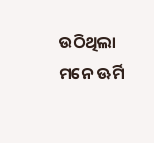ଉଠିଥିଲା ମନେ ଊର୍ମି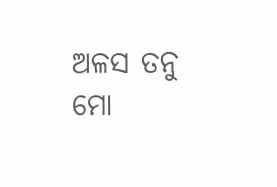ଅଳସ ତନୁ ମୋ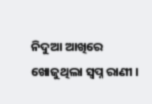ନିଦୁଆ ଆଖିରେ
ଖୋଜୁଥିଲା ସ୍ଵପ୍ନ ରାଣୀ ।